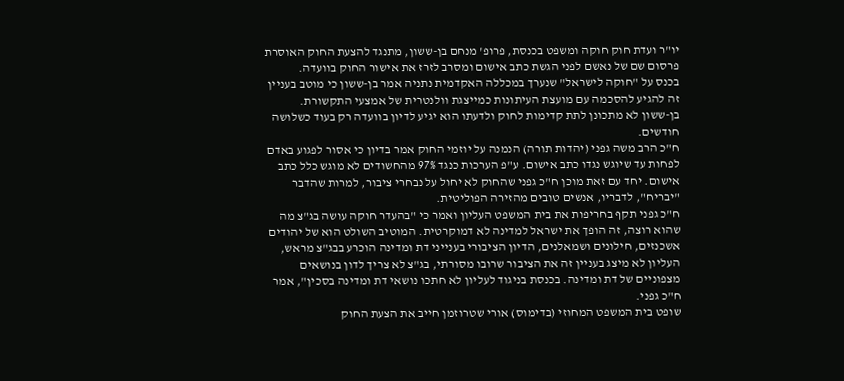יו"ר ועדת חוק חוקה ומשפט בכנסת, פרופ' מנחם בן-ששון, מתנגד להצעת החוק האוסרת פרסום שם של נאשם לפני הגשת כתב אישום ומסרב לזרז את אישור החוק בוועדה.
בכנס על "חוקה לישראל" שנערך במכללה האקדמית נתניה אמר בן-ששון כי מוטב בעניין זה להגיע להסכמה עם מועצת העיתונות כמייצגת וולנטרית של אמצעי התקשורת.
בן-ששון לא מתכונן לתת קדימות לחוק ולדעתו הוא יגיע לדיון בוועדה רק בעוד כשלושה חודשים.
ח"כ הרב משה גפני (יהדות תורה) הנמנה על יוזמי החוק אמר בדיון כי אסור לפגוע באדם לפחות עד שיוגש נגדו כתב אישום. ע"פ הערכות כנגד 97% מהחשודים לא מוגש כלל כתב אישום. יחד עם זאת מוכן ח"כ גפני שהחוק לא יחול על נבחרי ציבור, למרות שהדבר "יבריח", לדבריו, אנשים טובים מהזירה הפוליטית.
ח"כ גפני תקף בחריפות את בית המשפט העליון ואמר כי "בהעדר חוקה עושה בג"צ מה שהוא רוצה, זה הופך את ישראל למדינה לא דמוקרטית. המוטיב השולט הוא של יהודים אשכנזים, חילונים ושמאלנים, הדיון הציבורי בענייני דת ומדינה הוכרע בבג"צ מראש, העליון לא מיצג בעניין זה את הציבור שרובו מסורתי, בג"צ לא צריך לדון בנושאים מצפוניים של דת ומדינה. בכנסת בניגוד לעליון לא חתכו נושאי דת ומדינה בסכין", אמר ח"כ גפני.
שופט בית המשפט המחוזי (בדימוס) אורי שטרוזמן חייב את הצעת החוק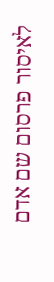לאיסור פרסום שם אדם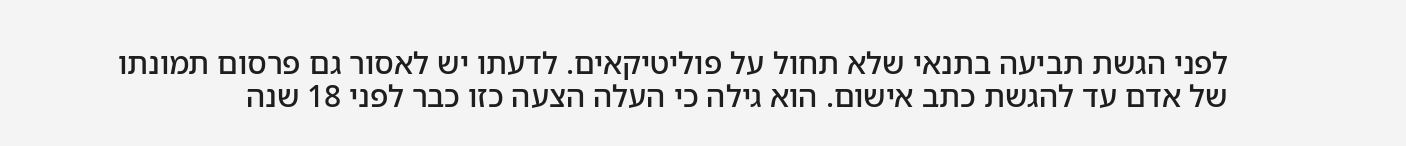לפני הגשת תביעה בתנאי שלא תחול על פוליטיקאים. לדעתו יש לאסור גם פרסום תמונתו של אדם עד להגשת כתב אישום. הוא גילה כי העלה הצעה כזו כבר לפני 18 שנה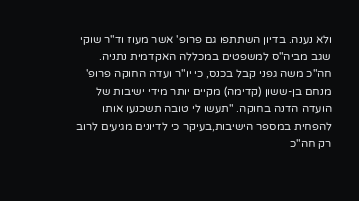ולא נענה. בדיון השתתפו גם פרופ' אשר מעוז וד"ר שוקי שגב מביה"ס למשפטים במכללה האקדמית נתניה.
חה"כ משה גפני קבל בכנס, כי יו"ר ועדה החוקה פרופ' מנחם בן-ששון (קדימה) מקיים יותר מידי ישיבות של הועדה הדנה בחוקה. "תעשו לי טובה תשכנעו אותו להפחית במספר הישיבות,בעיקר כי לדיונים מגיעים לרוב רק חה"כ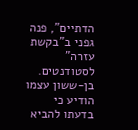הדתיים", פנה גפני ב"בקשת עזרה" לסטודנטים. בן-ששון עצמו הודיע כי בדעתו להביא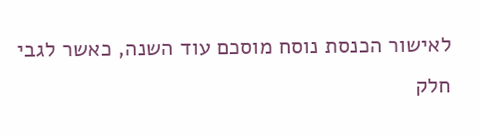לאישור הכנסת נוסח מוסכם עוד השנה, כאשר לגבי חלק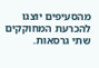מהסעיפים יוצגו להכרעת המחוקקים שתי גרסאות.